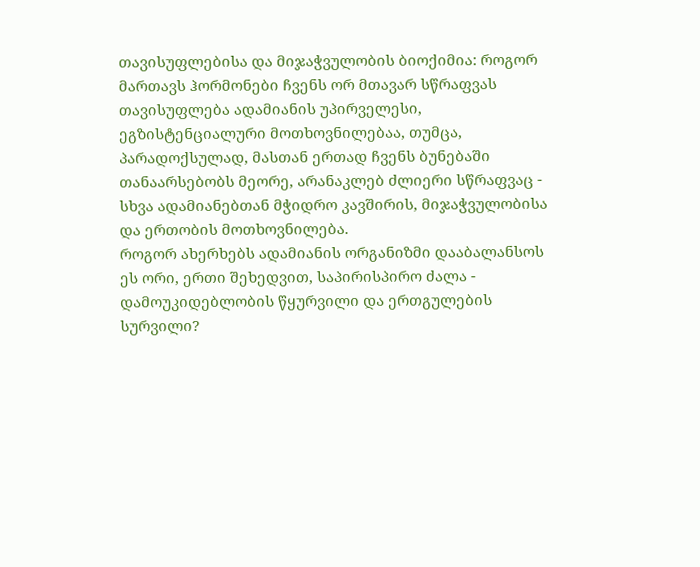თავისუფლებისა და მიჯაჭვულობის ბიოქიმია: როგორ მართავს ჰორმონები ჩვენს ორ მთავარ სწრაფვას
თავისუფლება ადამიანის უპირველესი, ეგზისტენციალური მოთხოვნილებაა, თუმცა, პარადოქსულად, მასთან ერთად ჩვენს ბუნებაში თანაარსებობს მეორე, არანაკლებ ძლიერი სწრაფვაც - სხვა ადამიანებთან მჭიდრო კავშირის, მიჯაჭვულობისა და ერთობის მოთხოვნილება.
როგორ ახერხებს ადამიანის ორგანიზმი დააბალანსოს ეს ორი, ერთი შეხედვით, საპირისპირო ძალა - დამოუკიდებლობის წყურვილი და ერთგულების სურვილი?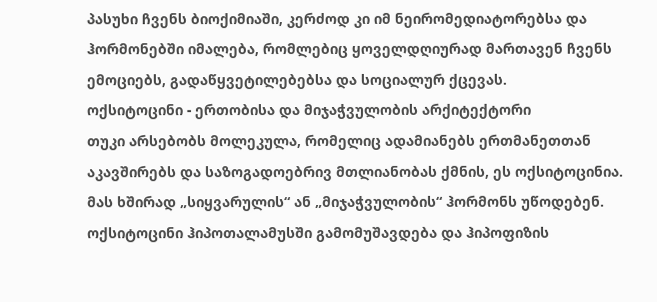პასუხი ჩვენს ბიოქიმიაში, კერძოდ კი იმ ნეირომედიატორებსა და ჰორმონებში იმალება, რომლებიც ყოველდღიურად მართავენ ჩვენს ემოციებს, გადაწყვეტილებებსა და სოციალურ ქცევას.
ოქსიტოცინი - ერთობისა და მიჯაჭვულობის არქიტექტორი
თუკი არსებობს მოლეკულა, რომელიც ადამიანებს ერთმანეთთან აკავშირებს და საზოგადოებრივ მთლიანობას ქმნის, ეს ოქსიტოცინია. მას ხშირად „სიყვარულის“ ან „მიჯაჭვულობის“ ჰორმონს უწოდებენ.
ოქსიტოცინი ჰიპოთალამუსში გამომუშავდება და ჰიპოფიზის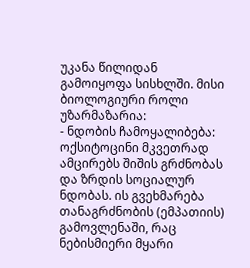უკანა წილიდან გამოიყოფა სისხლში. მისი ბიოლოგიური როლი უზარმაზარია:
- ნდობის ჩამოყალიბება: ოქსიტოცინი მკვეთრად ამცირებს შიშის გრძნობას და ზრდის სოციალურ ნდობას. ის გვეხმარება თანაგრძნობის (ემპათიის) გამოვლენაში, რაც ნებისმიერი მყარი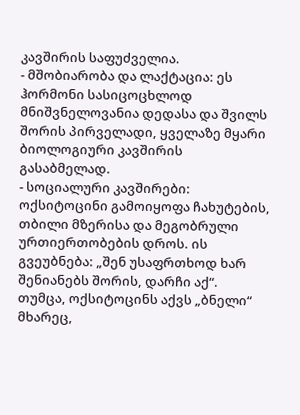კავშირის საფუძველია.
- მშობიარობა და ლაქტაცია: ეს ჰორმონი სასიცოცხლოდ მნიშვნელოვანია დედასა და შვილს შორის პირველადი, ყველაზე მყარი ბიოლოგიური კავშირის გასაბმელად.
- სოციალური კავშირები: ოქსიტოცინი გამოიყოფა ჩახუტების, თბილი მზერისა და მეგობრული ურთიერთობების დროს. ის გვეუბნება: „შენ უსაფრთხოდ ხარ შენიანებს შორის, დარჩი აქ“.
თუმცა, ოქსიტოცინს აქვს „ბნელი“ მხარეც,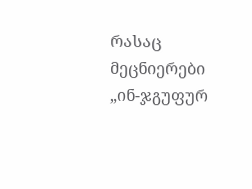რასაც მეცნიერები „ინ-ჯგუფურ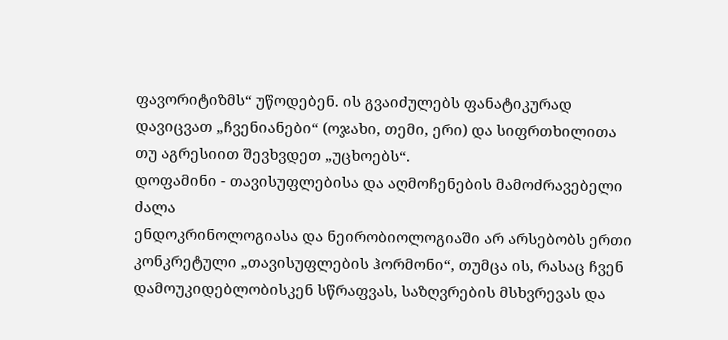ფავორიტიზმს“ უწოდებენ. ის გვაიძულებს ფანატიკურად დავიცვათ „ჩვენიანები“ (ოჯახი, თემი, ერი) და სიფრთხილითა თუ აგრესიით შევხვდეთ „უცხოებს“.
დოფამინი - თავისუფლებისა და აღმოჩენების მამოძრავებელი ძალა
ენდოკრინოლოგიასა და ნეირობიოლოგიაში არ არსებობს ერთი კონკრეტული „თავისუფლების ჰორმონი“, თუმცა ის, რასაც ჩვენ დამოუკიდებლობისკენ სწრაფვას, საზღვრების მსხვრევას და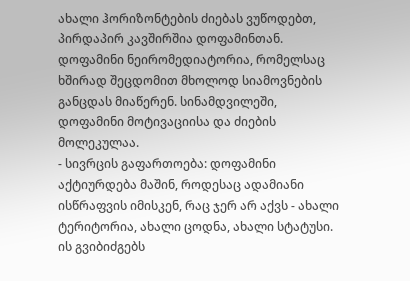ახალი ჰორიზონტების ძიებას ვუწოდებთ, პირდაპირ კავშირშია დოფამინთან.
დოფამინი ნეირომედიატორია, რომელსაც ხშირად შეცდომით მხოლოდ სიამოვნების განცდას მიაწერენ. სინამდვილეში, დოფამინი მოტივაციისა და ძიების მოლეკულაა.
- სივრცის გაფართოება: დოფამინი აქტიურდება მაშინ, როდესაც ადამიანი ისწრაფვის იმისკენ, რაც ჯერ არ აქვს - ახალი ტერიტორია, ახალი ცოდნა, ახალი სტატუსი. ის გვიბიძგებს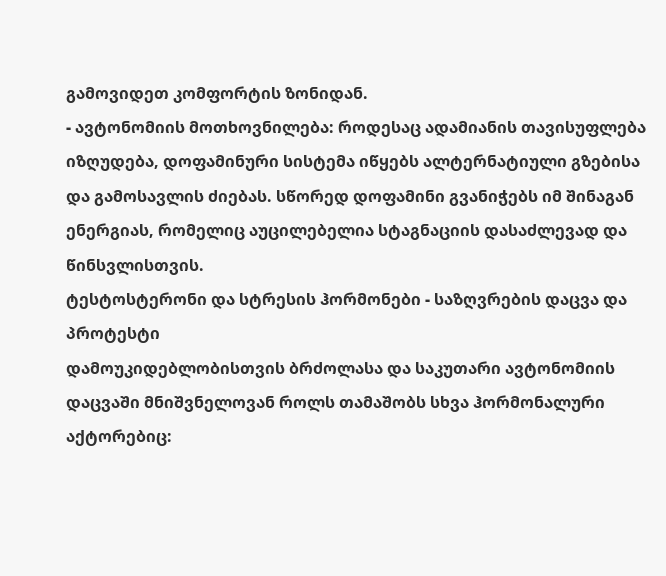გამოვიდეთ კომფორტის ზონიდან.
- ავტონომიის მოთხოვნილება: როდესაც ადამიანის თავისუფლება იზღუდება, დოფამინური სისტემა იწყებს ალტერნატიული გზებისა და გამოსავლის ძიებას. სწორედ დოფამინი გვანიჭებს იმ შინაგან ენერგიას, რომელიც აუცილებელია სტაგნაციის დასაძლევად და წინსვლისთვის.
ტესტოსტერონი და სტრესის ჰორმონები - საზღვრების დაცვა და პროტესტი
დამოუკიდებლობისთვის ბრძოლასა და საკუთარი ავტონომიის დაცვაში მნიშვნელოვან როლს თამაშობს სხვა ჰორმონალური აქტორებიც: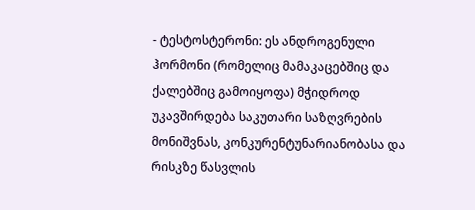- ტესტოსტერონი: ეს ანდროგენული ჰორმონი (რომელიც მამაკაცებშიც და ქალებშიც გამოიყოფა) მჭიდროდ უკავშირდება საკუთარი საზღვრების მონიშვნას, კონკურენტუნარიანობასა და რისკზე წასვლის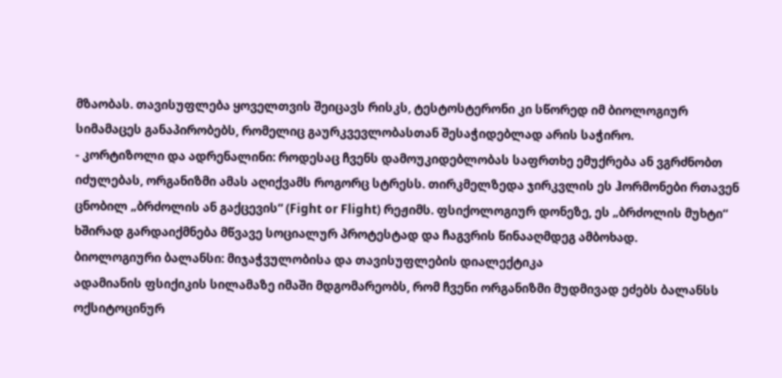მზაობას. თავისუფლება ყოველთვის შეიცავს რისკს, ტესტოსტერონი კი სწორედ იმ ბიოლოგიურ სიმამაცეს განაპირობებს, რომელიც გაურკვევლობასთან შესაჭიდებლად არის საჭირო.
- კორტიზოლი და ადრენალინი: როდესაც ჩვენს დამოუკიდებლობას საფრთხე ემუქრება ან ვგრძნობთ იძულებას, ორგანიზმი ამას აღიქვამს როგორც სტრესს. თირკმელზედა ჯირკვლის ეს ჰორმონები რთავენ ცნობილ „ბრძოლის ან გაქცევის“ (Fight or Flight) რეჟიმს. ფსიქოლოგიურ დონეზე, ეს „ბრძოლის მუხტი“ ხშირად გარდაიქმნება მწვავე სოციალურ პროტესტად და ჩაგვრის წინააღმდეგ ამბოხად.
ბიოლოგიური ბალანსი: მიჯაჭვულობისა და თავისუფლების დიალექტიკა
ადამიანის ფსიქიკის სილამაზე იმაში მდგომარეობს, რომ ჩვენი ორგანიზმი მუდმივად ეძებს ბალანსს ოქსიტოცინურ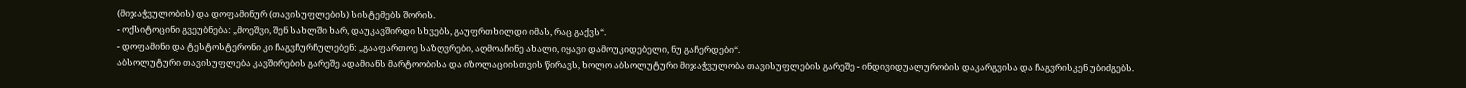(მიჯაჭვულობის) და დოფამინურ (თავისუფლების) სისტემებს შორის.
- ოქსიტოცინი გვეუბნება: „მოეშვი, შენ სახლში ხარ, დაუკავშირდი სხვებს, გაუფრთხილდი იმას, რაც გაქვს“.
- დოფამინი და ტესტოსტერონი კი ჩაგვჩურჩულებენ: „გააფართოე საზღვრები, აღმოაჩინე ახალი, იყავი დამოუკიდებელი, ნუ გაჩერდები“.
აბსოლუტური თავისუფლება კავშირების გარეშე ადამიანს მარტოობისა და იზოლაციისთვის წირავს, ხოლო აბსოლუტური მიჯაჭვულობა თავისუფლების გარეშე - ინდივიდუალურობის დაკარგვისა და ჩაგვრისკენ უბიძგებს.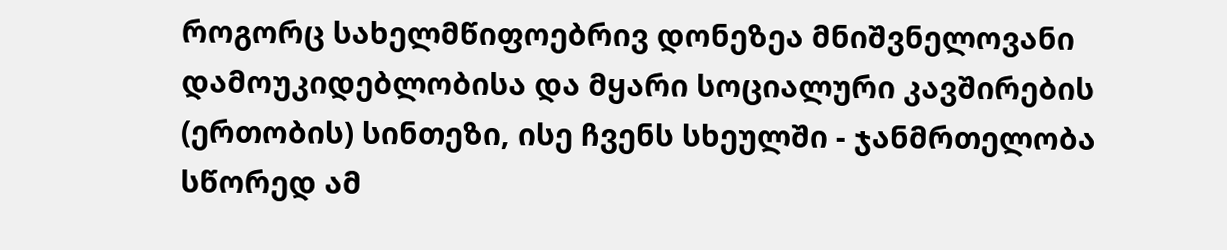როგორც სახელმწიფოებრივ დონეზეა მნიშვნელოვანი დამოუკიდებლობისა და მყარი სოციალური კავშირების (ერთობის) სინთეზი, ისე ჩვენს სხეულში - ჯანმრთელობა სწორედ ამ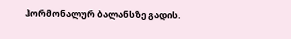ჰორმონალურ ბალანსზე გადის.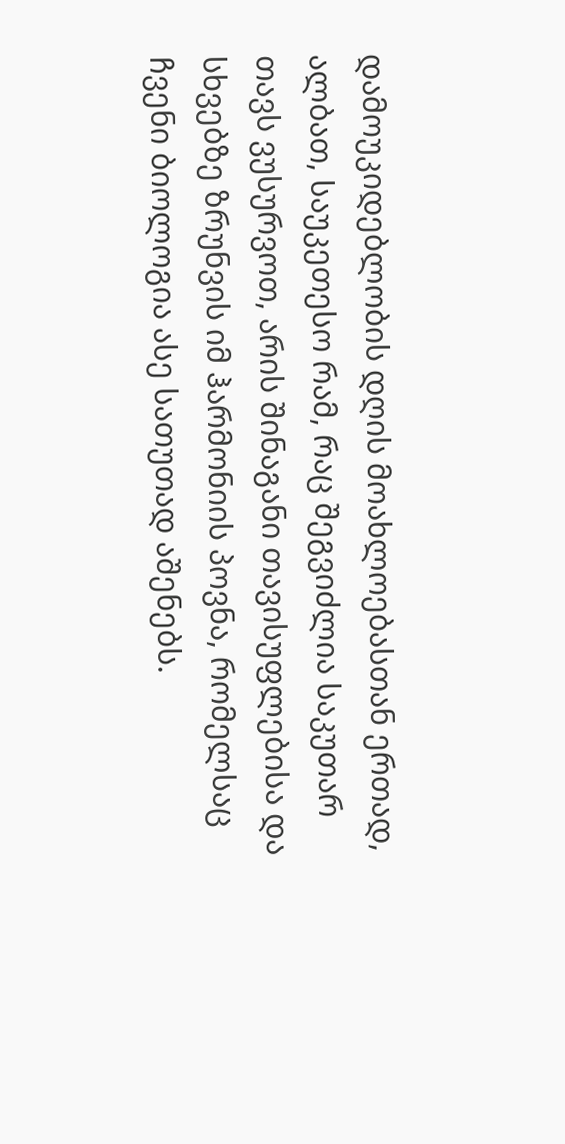დამოუკიდებლობის დღის მოახლოებასთან ერთად, ალბათ, საუკეთესო რამ, რაც შეგვიძლია საკუთარ თავს ვუსურვოთ, არის შინაგანი თავისუფლებისა და სხვებზე ზრუნვის იმ ჰარმონიის პოვნა, რომელსაც ჩვენი ბიოლოგია ასე სათუთად აშენებს.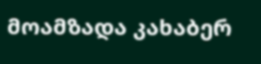მოამზადა კახაბერ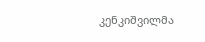კენკიშვილმა